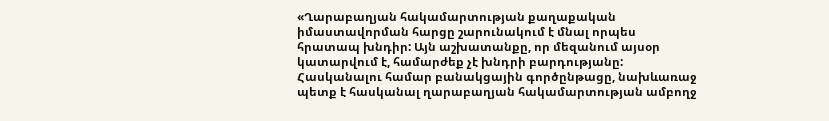«Ղարաբաղյան հակամարտության քաղաքական իմաստավորման հարցը շարունակում է մնալ որպես հրատապ խնդիր: Այն աշխատանքը, որ մեզանում այսօր կատարվում է, համարժեք չէ խնդրի բարդությանը: Հասկանալու համար բանակցային գործընթացը, նախևառաջ պետք է հասկանալ ղարաբաղյան հակամարտության ամբողջ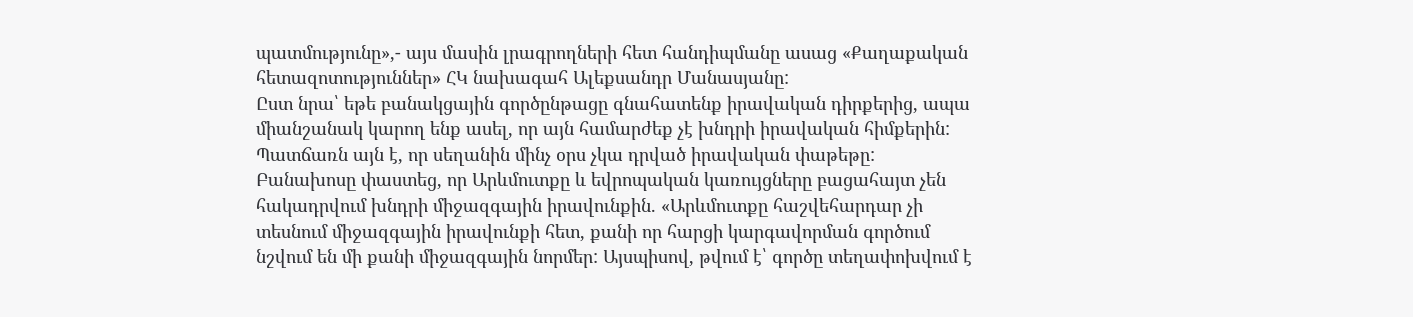պատմությունը»,- այս մասին լրագրողների հետ հանդիպմանը ասաց «Քաղաքական հետազոտություններ» ՀԿ նախագահ Ալեքսանդր Մանասյանը:
Ըստ նրա՝ եթե բանակցային գործընթացը գնահատենք իրավական դիրքերից, ապա միանշանակ կարող ենք ասել, որ այն համարժեք չէ խնդրի իրավական հիմքերին: Պատճառն այն է, որ սեղանին մինչ օրս չկա դրված իրավական փաթեթը:
Բանախոսը փաստեց, որ Արևմուտքը և եվրոպական կառույցները բացահայտ չեն հակադրվում խնդրի միջազգային իրավունքին. «Արևմուտքը հաշվեհարդար չի տեսնում միջազգային իրավունքի հետ, քանի որ հարցի կարգավորման գործում նշվում են մի քանի միջազգային նորմեր: Այսպիսով, թվում է՝ գործը տեղափոխվում է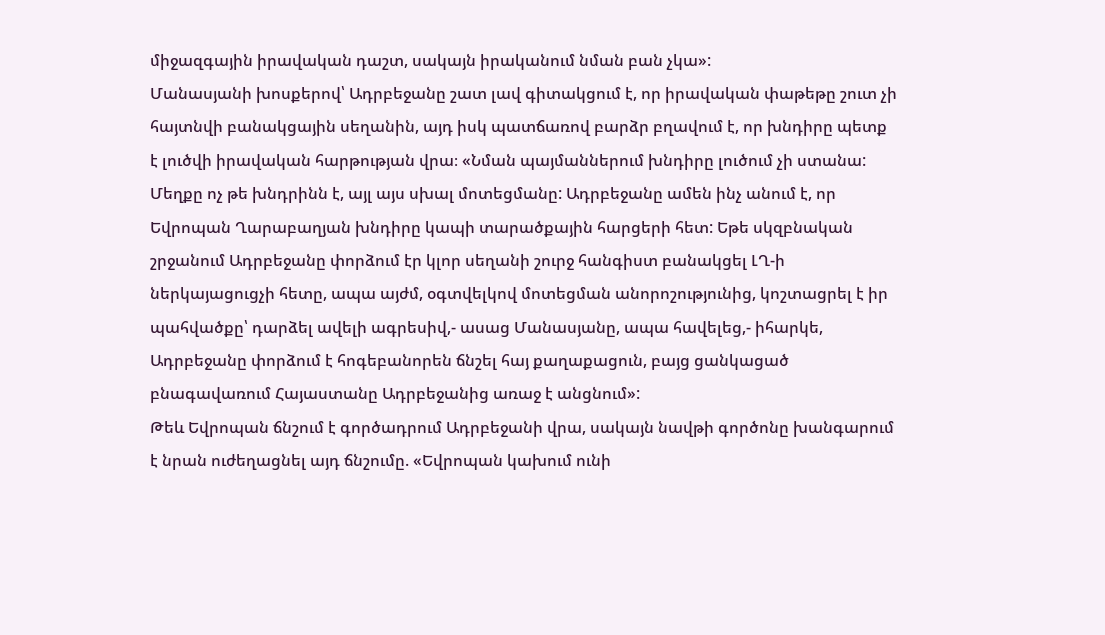միջազգային իրավական դաշտ, սակայն իրականում նման բան չկա»:
Մանասյանի խոսքերով՝ Ադրբեջանը շատ լավ գիտակցում է, որ իրավական փաթեթը շուտ չի հայտնվի բանակցային սեղանին, այդ իսկ պատճառով բարձր բղավում է, որ խնդիրը պետք է լուծվի իրավական հարթության վրա։ «Նման պայմաններում խնդիրը լուծում չի ստանա: Մեղքը ոչ թե խնդրինն է, այլ այս սխալ մոտեցմանը: Ադրբեջանը ամեն ինչ անում է, որ Եվրոպան Ղարաբաղյան խնդիրը կապի տարածքային հարցերի հետ: Եթե սկզբնական շրջանում Ադրբեջանը փորձում էր կլոր սեղանի շուրջ հանգիստ բանակցել ԼՂ-ի ներկայացուցչի հետը, ապա այժմ, օգտվելկով մոտեցման անորոշությունից, կոշտացրել է իր պահվածքը՝ դարձել ավելի ագրեսիվ,- ասաց Մանասյանը, ապա հավելեց,- իհարկե, Ադրբեջանը փորձում է հոգեբանորեն ճնշել հայ քաղաքացուն, բայց ցանկացած բնագավառում Հայաստանը Ադրբեջանից առաջ է անցնում»:
Թեև Եվրոպան ճնշում է գործադրում Ադրբեջանի վրա, սակայն նավթի գործոնը խանգարում է նրան ուժեղացնել այդ ճնշումը. «Եվրոպան կախում ունի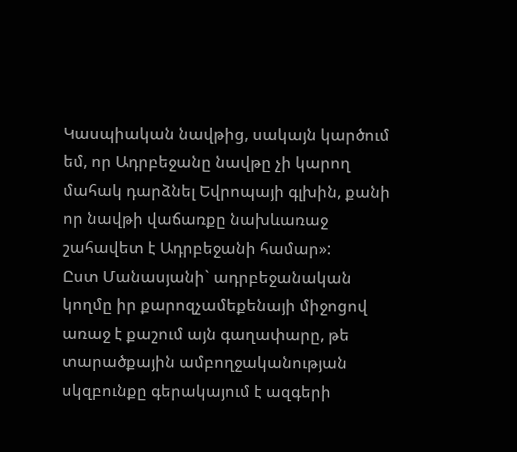Կասպիական նավթից, սակայն կարծում եմ, որ Ադրբեջանը նավթը չի կարող մահակ դարձնել Եվրոպայի գլխին, քանի որ նավթի վաճառքը նախևառաջ շահավետ է Ադրբեջանի համար»:
Ըստ Մանասյանի` ադրբեջանական կողմը իր քարոզչամեքենայի միջոցով առաջ է քաշում այն գաղափարը, թե տարածքային ամբողջականության սկզբունքը գերակայում է ազգերի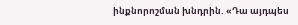ինքնորոշման խնդրին. «Դա այդպես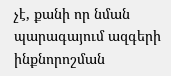չէ, քանի որ նման պարագայում ազգերի ինքնորոշման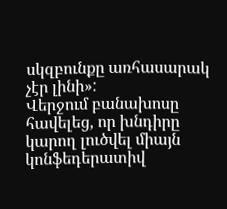սկզբունքը առհասարակ չէր լինի»:
Վերջում բանախոսը հավելեց, որ խնդիրը կարող լուծվել միայն կոնֆեդերատիվ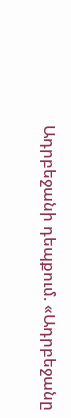Ադրբեջանի դեպքում. «Ադրբեջանը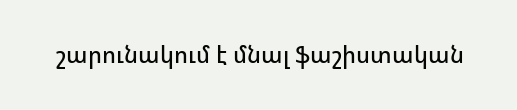շարունակում է մնալ ֆաշիստական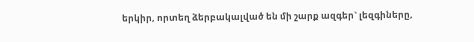երկիր, որտեղ ձերբակալված են մի շարք ազգեր` լեզգիները,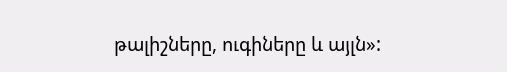թալիշները, ուգիները և այլն»: